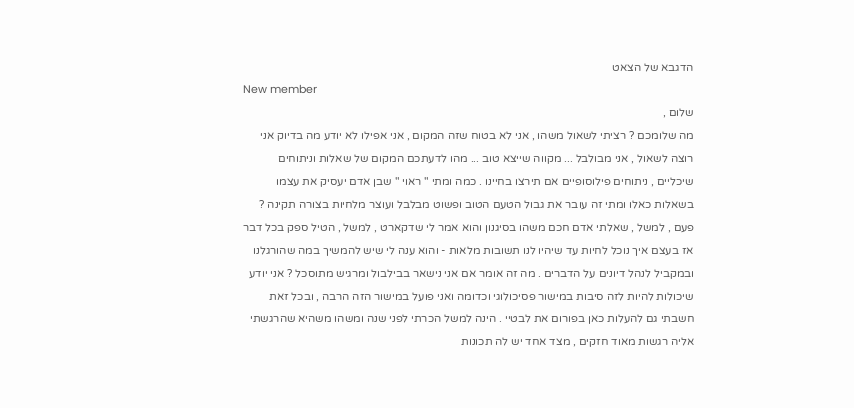הדגבא של הצאט
New member
שלום ,
מה שלומכם ? רציתי לשאול משהו , אני לא בטוח שזה המקום , אני אפילו לא יודע מה בדיוק אני רוצה לשאול , אני מבולבל ... מקווה שייצא טוב ... מהו לדעתכם המקום של שאלות וניתוחים שיכליים , ניתוחים פילוסופיים אם תירצו בחיינו . כמה ומתי " ראוי " שבן אדם יעסיק את עצמו בשאלות כאלו ומתי זה עובר את גבול הטעם הטוב ופשוט מבלבל ועוצר מלחיות בצורה תקינה ? פעם , למשל , שאלתי אדם חכם משהו בסיגנון והוא אמר לי שדקארט , למשל , הטיל ספק בכל דבר אז בעצם איך נוכל לחיות עד שיהיו לנו תשובות מלאות - והוא ענה לי שיש להמשיך במה שהורגלנו ובמקביל לנהל דיונים על הדברים . מה זה אומר אם אני נישאר בבילבול ומרגיש מתוסכל ? אני יודע שיכולות להיות לזה סיבות במישור פסיכולוגי וכדומה ואני פועל במישור הזה הרבה , ובכל זאת חשבתי גם להעלות כאן בפורום את לבטיי . הינה למשל הכרתי לפני שנה ומשהו משהיא שהרגשתי אליה רגשות מאוד חזקים , מצד אחד יש לה תכונות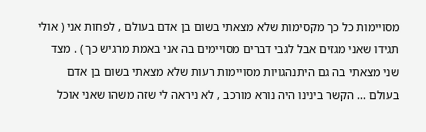מסויימות כל כך מקסימות שלא מצאתי בשום בן אדם בעולם , לפחות אני ( אולי תגידו שאני מגזים אבל לגבי דברים מסויימים בה אני באמת מרגיש כך ) . מצד שני מצאתי בה גם היתנהגויות מסויימות רעות שלא מצאתי בשום בן אדם בעולם ... הקשר בינינו היה נורא מורכב , לא ניראה לי שזה משהו שאני אוכל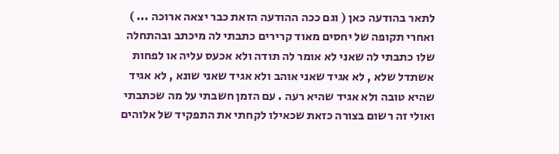לתאר בהודעה כאן ( וגם ככה ההודעה הזאת כבר יצאה ארוכה ... ) ואחרי תקופה של יחסים מאוד קרירים כתבתי לה מיכתב ובהתחלה שלו כתבתי לה שאני לא אומר לה תודה ולא אכעס עליה או לפחות אשתדל שלא , לא אגיד שאני אוהב ולא אגיד שאני שונא , לא אגיד שהיא טובה ולא אגיד שהיא רעה . עם הזמן חשבתי על מה שכתבתי ואולי זה רשום בצורה כזאת שכאילו לקחתי את התפקיד של אלוהים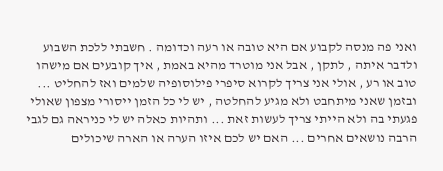ואני פה מנסה לקבוע אם היא טובה או רעה וכדומה . חשבתי ללכת השבוע ולדבר איתה , לתקן , אבל אני מוטרד מהיא באמת , איך קובעים אם מישהו טוב או רע , אולי אני צריך לקרוא סיפרי פילוסופיה שלמים ואז להחליט ... ובזמן שאני מיתחבט ולא מגיע להחלטה , יש לי כל הזמן ייסורי מצפון שאולי פגעתי בה ולא הייתי צריך לעשות זאת ... ותהיות כאלה יש לי כניראה גם לגבי הרבה נושאים אחרים ... האם יש לכם איזו הערה או הארה שיכולים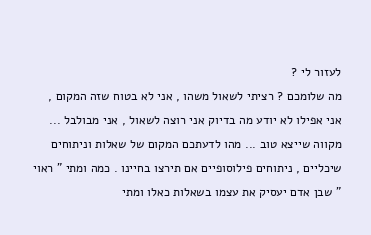לעזור לי ?
מה שלומכם ? רציתי לשאול משהו , אני לא בטוח שזה המקום , אני אפילו לא יודע מה בדיוק אני רוצה לשאול , אני מבולבל ... מקווה שייצא טוב ... מהו לדעתכם המקום של שאלות וניתוחים שיכליים , ניתוחים פילוסופיים אם תירצו בחיינו . כמה ומתי " ראוי " שבן אדם יעסיק את עצמו בשאלות כאלו ומתי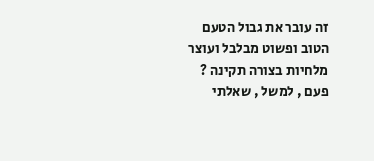זה עובר את גבול הטעם הטוב ופשוט מבלבל ועוצר מלחיות בצורה תקינה ? פעם , למשל , שאלתי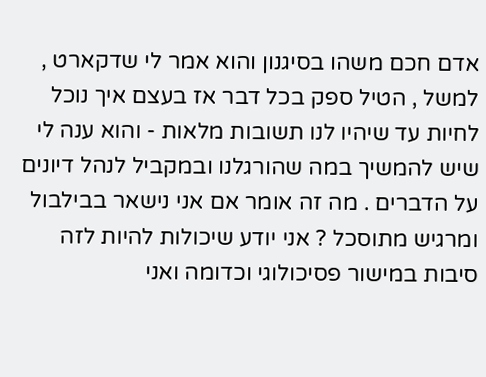אדם חכם משהו בסיגנון והוא אמר לי שדקארט , למשל , הטיל ספק בכל דבר אז בעצם איך נוכל לחיות עד שיהיו לנו תשובות מלאות - והוא ענה לי שיש להמשיך במה שהורגלנו ובמקביל לנהל דיונים על הדברים . מה זה אומר אם אני נישאר בבילבול ומרגיש מתוסכל ? אני יודע שיכולות להיות לזה סיבות במישור פסיכולוגי וכדומה ואני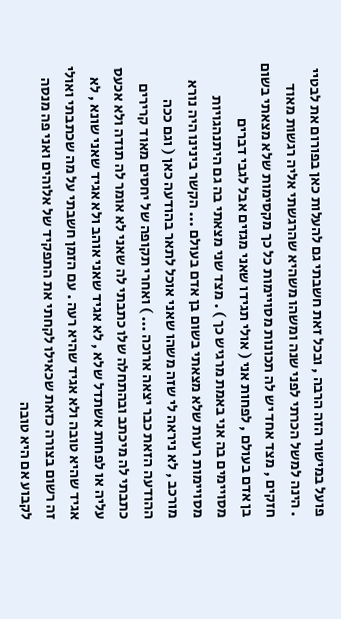פועל במישור הזה הרבה , ובכל זאת חשבתי גם להעלות כאן בפורום את לבטיי . הינה למשל הכרתי לפני שנה ומשהו משהיא שהרגשתי אליה רגשות מאוד חזקים , מצד אחד יש לה תכונות מסויימות כל כך מקסימות שלא מצאתי בשום בן אדם בעולם , לפחות אני ( אולי תגידו שאני מגזים אבל לגבי דברים מסויימים בה אני באמת מרגיש כך ) . מצד שני מצאתי בה גם היתנהגויות מסויימות רעות שלא מצאתי בשום בן אדם בעולם ... הקשר בינינו היה נורא מורכב , לא ניראה לי שזה משהו שאני אוכל לתאר בהודעה כאן ( וגם ככה ההודעה הזאת כבר יצאה ארוכה ... ) ואחרי תקופה של יחסים מאוד קרירים כתבתי לה מיכתב ובהתחלה שלו כתבתי לה שאני לא אומר לה תודה ולא אכעס עליה או לפחות אשתדל שלא , לא אגיד שאני אוהב ולא אגיד שאני שונא , לא אגיד שהיא טובה ולא אגיד שהיא רעה . עם הזמן חשבתי על מה שכתבתי ואולי זה רשום בצורה כזאת שכאילו לקחתי את התפקיד של אלוהים ואני פה מנסה לקבוע אם היא טובה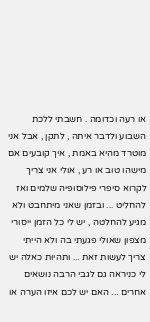או רעה וכדומה . חשבתי ללכת השבוע ולדבר איתה , לתקן , אבל אני מוטרד מהיא באמת , איך קובעים אם מישהו טוב או רע , אולי אני צריך לקרוא סיפרי פילוסופיה שלמים ואז להחליט ... ובזמן שאני מיתחבט ולא מגיע להחלטה , יש לי כל הזמן ייסורי מצפון שאולי פגעתי בה ולא הייתי צריך לעשות זאת ... ותהיות כאלה יש לי כניראה גם לגבי הרבה נושאים אחרים ... האם יש לכם איזו הערה או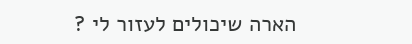הארה שיכולים לעזור לי ?